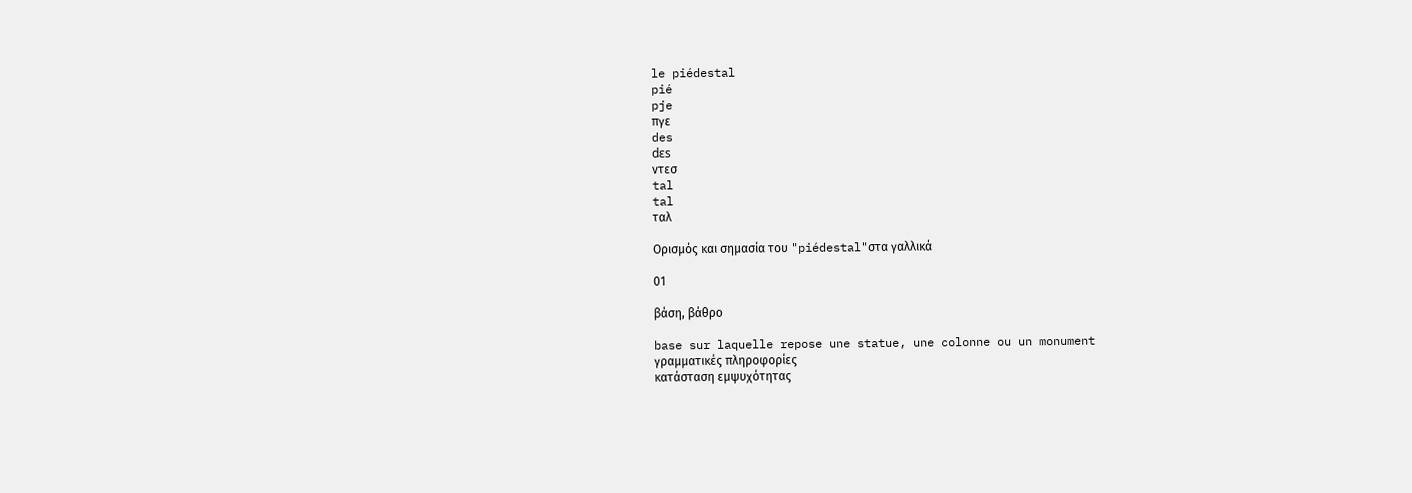le piédestal
pié
pje
πγε
des
dɛs
ντεσ
tal
tal
ταλ

Ορισμός και σημασία του "piédestal"στα γαλλικά

01

βάση, βάθρο

base sur laquelle repose une statue, une colonne ou un monument
γραμματικές πληροφορίες
κατάσταση εμψυχότητας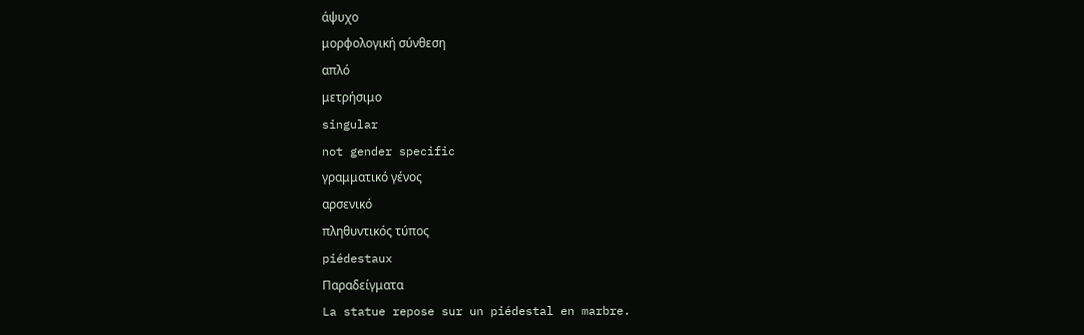άψυχο
μορφολογική σύνθεση
απλό
μετρήσιμο
singular
not gender specific
γραμματικό γένος
αρσενικό
πληθυντικός τύπος
piédestaux
Παραδείγματα
La statue repose sur un piédestal en marbre.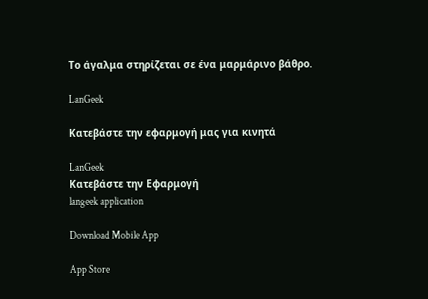Το άγαλμα στηρίζεται σε ένα μαρμάρινο βάθρο.

LanGeek

Κατεβάστε την εφαρμογή μας για κινητά

LanGeek
Κατεβάστε την Εφαρμογή
langeek application

Download Mobile App

App Store